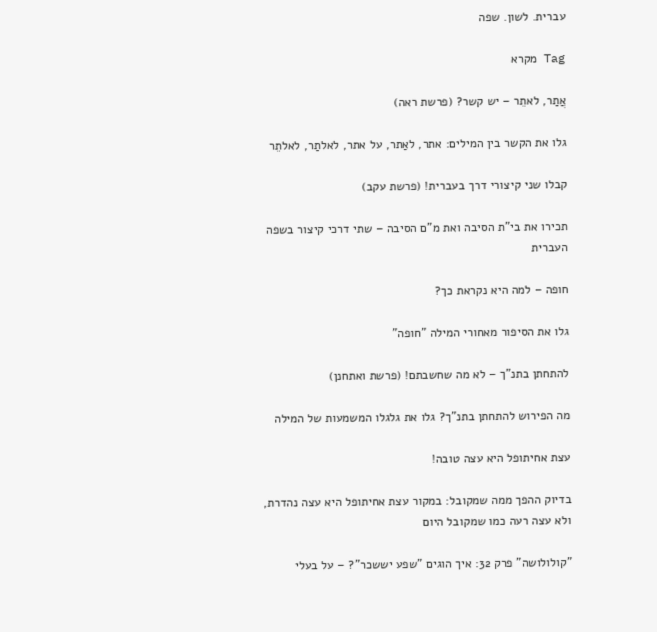עברית. לשון. שפה

Tag מקרא

אֲתַר, לאתֵר – יש קשר? (פרשת ראה)

גלו את הקשר בין המילים: אתר, לאַתר, על אתר, לאלתַר, לאלתֵר

קבלו שני קיצורי דרך בעברית! (פרשת עקב)

תכירו את בי"ת הסיבה ואת מ"ם הסיבה – שתי דרכי קיצור בשפה העברית

חופה – למה היא נקראת כך?

גלו את הסיפור מאחורי המילה "חופה"

להתחתן בתנ"ך – לא מה שחשבתם! (פרשת ואתחנן)

מה הפירוש להתחתן בתנ"ך? גלו את גלגלו המשמעות של המילה

עצת אחיתופל היא עצה טובה!

בדיוק ההפך ממה שמקובל: במקור עצת אחיתופל היא עצה נהדרת, ולא עצה רעה כמו שמקובל היום

"קולולושה" פרק 32: איך הוגים "שפע יששכר"? – על בעלי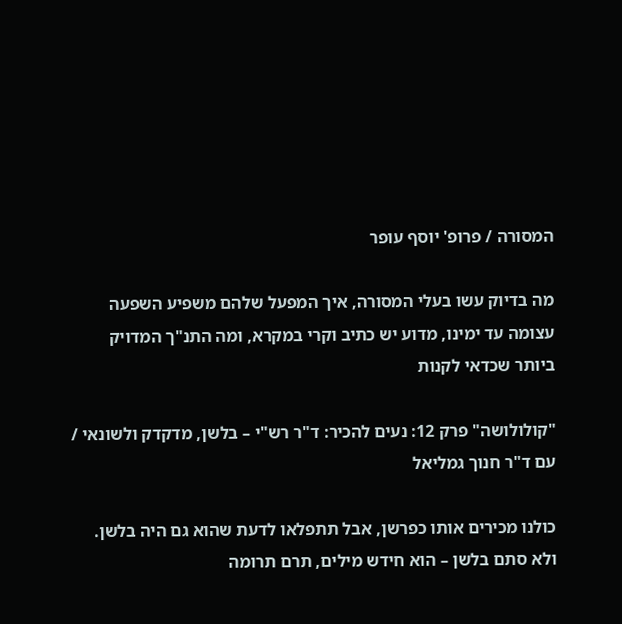המסורה / פרופ' יוסף עופר

מה בדיוק עשו בעלי המסורה, איך המפעל שלהם משפיע השפעה עצומה עד ימינו, מדוע יש כתיב וקרי במקרא, ומה התנ"ך המדויק ביותר שכדאי לקנות

"קולולושה" פרק 12: נעים להכיר: ד"ר רש"י – בלשן, מדקדק ולשונאי / עם ד"ר חנוך גמליאל

כולנו מכירים אותו כפרשן, אבל תתפלאו לדעת שהוא גם היה בלשן. ולא סתם בלשן – הוא חידש מילים, תרם תרומה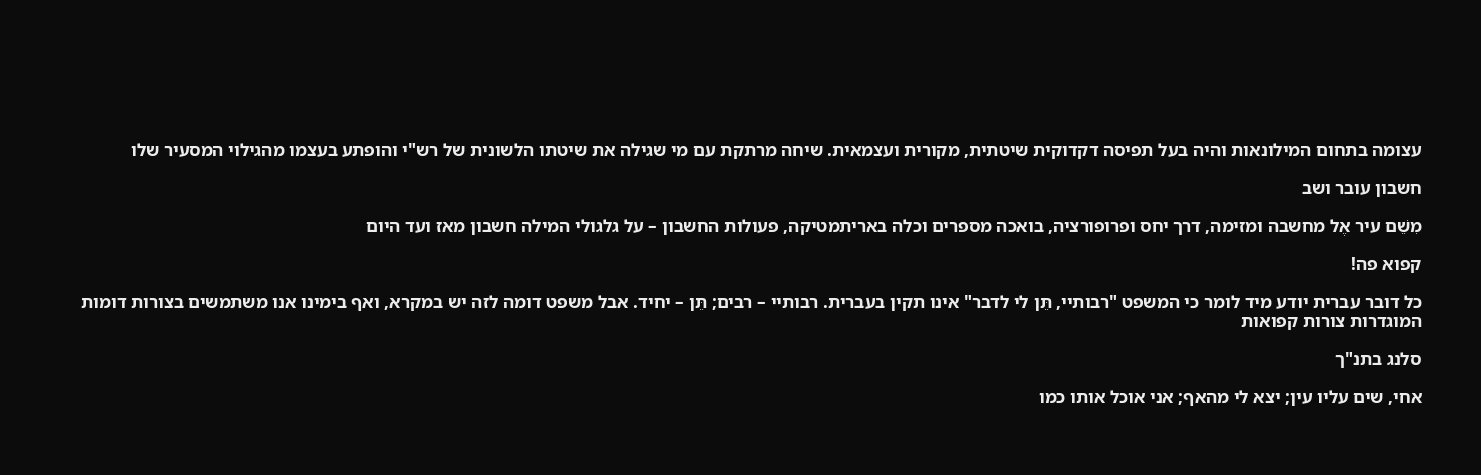עצומה בתחום המילונאות והיה בעל תפיסה דקדוקית שיטתית, מקורית ועצמאית. שיחה מרתקת עם מי שגילה את שיטתו הלשונית של רש"י והופתע בעצמו מהגילוי המסעיר שלו

חשבון עובר ושב

מִשֵׁם עיר אֶל מחשבה ומזימה, דרך יחס ופרופורציה, בואכה מספרים וכלה באריתמטיקה, פעולות החשבון – על גלגולי המילה חשבון מאז ועד היום

קפוא פה!

כל דובר עברית יודע מיד לומר כי המשפט "רבותיי, תֵּן לי לדבר" אינו תקין בעברית. רבותיי – רבים; תֵּן – יחיד. אבל משפט דומה לזה יש במקרא, ואף בימינו אנו משתמשים בצורות דומות המוגדרות צורות קפואות

סלנג בתנ"ך

אחי, שים עליו עין; יצא לי מהאף; אני אוכל אותו כמו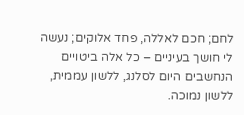לחם; חכם לאללה, פחד אלוקים; נעשה לי חושך בעיניים – כל אלה ביטויים הנחשבים היום לסלנג, ללשון עממית, ללשון נמוכה.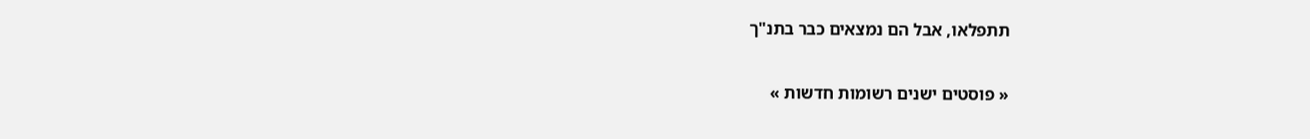תתפלאו, אבל הם נמצאים כבר בתנ"ך

« פוסטים ישנים רשומות חדשות »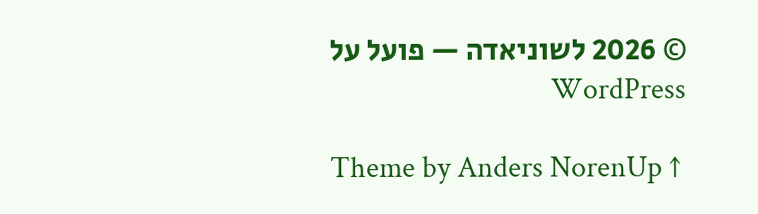© 2026 לשוניאדה — פועל על WordPress

Theme by Anders NorenUp ↑